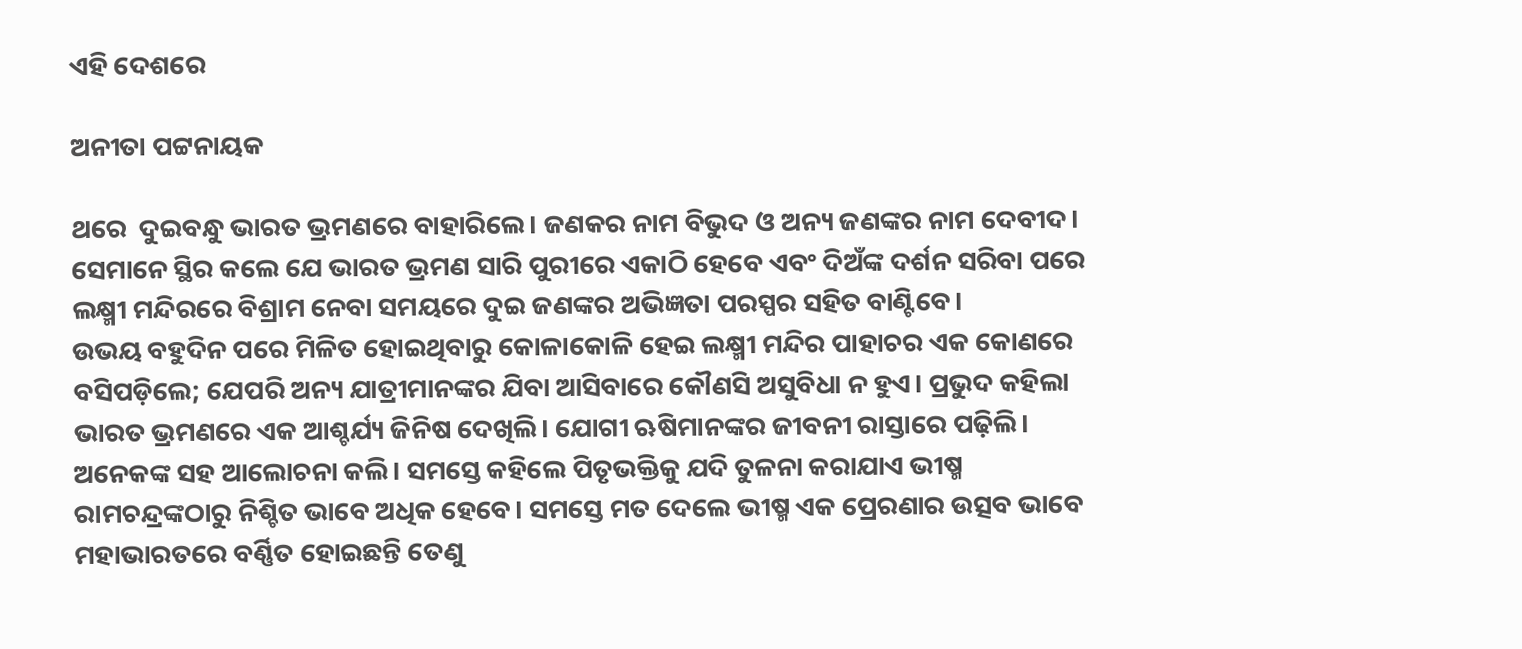ଏହି ଦେଶରେ

ଅନୀତା ପଟ୍ଟନାୟକ

ଥରେ  ଦୁଇବନ୍ଧୁ ଭାରତ ଭ୍ରମଣରେ ବାହାରିଲେ। ଜଣକର ନାମ ବିଭୁଦ ଓ ଅନ୍ୟ ଜଣଙ୍କର ନାମ ଦେବୀଦ। ସେମାନେ ସ୍ଥିର କଲେ ଯେ ଭାରତ ଭ୍ରମଣ ସାରି ପୁରୀରେ ଏକାଠି ହେବେ ଏବଂ ଦିଅଁଙ୍କ ଦର୍ଶନ ସରିବା ପରେ ଲକ୍ଷ୍ମୀ ମନ୍ଦିରରେ ବିଶ୍ରାମ ନେବା ସମୟରେ ଦୁଇ ଜଣଙ୍କର ଅଭିଜ୍ଞତା ପରସ୍ପର ସହିତ ବାଣ୍ଟିବେ।
ଉଭୟ ବହୁଦିନ ପରେ ମିଳିତ ହୋଇଥିବାରୁ କୋଳାକୋଳି ହେଇ ଲକ୍ଷ୍ମୀ ମନ୍ଦିର ପାହାଚର ଏକ କୋଣରେ ବସିପଡ଼ିଲେ; ଯେପରି ଅନ୍ୟ ଯାତ୍ରୀମାନଙ୍କର ଯିବା ଆସିବାରେ କୌଣସି ଅସୁବିଧା ନ ହୁଏ। ପ୍ରଭୁଦ କହିଲା ଭାରତ ଭ୍ରମଣରେ ଏକ ଆଶ୍ଚର୍ଯ୍ୟ ଜିନିଷ ଦେଖିଲି। ଯୋଗୀ ଋଷିମାନଙ୍କର ଜୀବନୀ ରାସ୍ତାରେ ପଢ଼ିଲି। ଅନେକଙ୍କ ସହ ଆଲୋଚନା କଲି। ସମସ୍ତେ କହିଲେ ପିତୃଭକ୍ତିକୁ ଯଦି ତୁଳନା କରାଯାଏ ଭୀଷ୍ମ ରାମଚନ୍ଦ୍ରଙ୍କଠାରୁ ନିଶ୍ଚିତ ଭାବେ ଅଧିକ ହେବେ। ସମସ୍ତେ ମତ ଦେଲେ ଭୀଷ୍ମ ଏକ ପ୍ରେରଣାର ଉତ୍ସବ ଭାବେ ମହାଭାରତରେ ବର୍ଣ୍ଣିତ ହୋଇଛନ୍ତି ତେଣୁ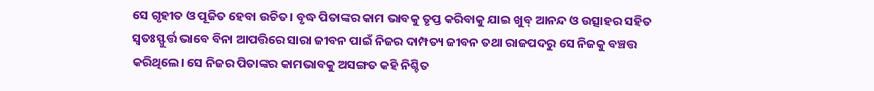ସେ ଗୃହୀତ ଓ ପୂଜିତ ହେବା ଉଚିତ। ବୃଦ୍ଧ ପିତାଙ୍କର କାମ ଭାବକୁ ତୃପ୍ତ କରିବାକୁ ଯାଇ ଖୁବ୍‌ ଆନନ୍ଦ ଓ ଉତ୍ସାହର ସହିତ ସ୍ବତଃସ୍ଫୁର୍ତ୍ତ ଭାବେ ବିନା ଆପତ୍ତିରେ ସାରା ଜୀବନ ପାଇଁ ନିଜର ଦାମ୍ପତ୍ୟ ଜୀବନ ତଥା ରାଜପଦରୁ ସେ ନିଜକୁ ବଞ୍ଚତ୍ତ କରିଥିଲେ। ସେ ନିଜର ପିତାଙ୍କର କାମଭାବକୁ ଅସଙ୍ଗତ କହି ନିଶ୍ଚିତ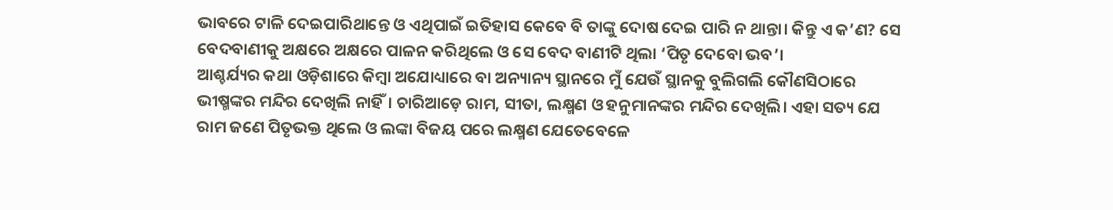ଭାବରେ ଟାଳି ଦେଇପାରିଥାନ୍ତେ ଓ ଏଥିପାଇଁ ଇତିହାସ କେବେ ବି ତାଙ୍କୁ ଦୋଷ ଦେଇ ପାରି ନ ଥାନ୍ତା। କିନ୍ତୁ ଏ କ’ଣ? ସେ ବେଦବାଣୀକୁ ଅକ୍ଷରେ ଅକ୍ଷରେ ପାଳନ କରିଥିଲେ ଓ ସେ ବେଦ ବାଣୀଟି ଥିଲା ‘ପିତୃ ଦେବୋ ଭବ’।
ଆଶ୍ଚର୍ଯ୍ୟର କଥା ଓଡ଼ିଶାରେ କିମ୍ବା ଅଯୋଧ୍ୟାରେ ବା ଅନ୍ୟାନ୍ୟ ସ୍ଥାନରେ ମୁଁ ଯେଉଁ ସ୍ଥାନକୁ ବୁଲିଗଲି କୌଣସିଠାରେ ଭୀଷ୍ମଙ୍କର ମନ୍ଦିର ଦେଖିଲି ନାହିଁ। ଚାରିଆଡ଼େ ରାମ, ସୀତା, ଲକ୍ଷ୍ମଣ ଓ ହନୁମାନଙ୍କର ମନ୍ଦିର ଦେଖିଲି। ଏହା ସତ୍ୟ ଯେ ରାମ ଜଣେ ପିତୃଭକ୍ତ ଥିଲେ ଓ ଲଙ୍କା ବିଜୟ ପରେ ଲକ୍ଷ୍ମଣ ଯେତେବେଳେ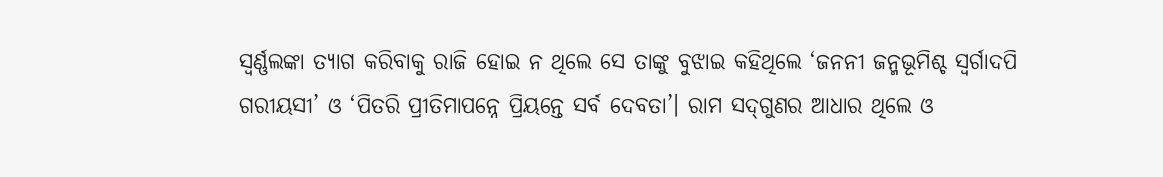ସ୍ବର୍ଣ୍ଣଲଙ୍କା ତ୍ୟାଗ କରିବାକୁ ରାଜି ହୋଇ ନ ଥିଲେ ସେ ତାଙ୍କୁ ବୁଝାଇ କହିଥିଲେ ‘ଜନନୀ ଜନ୍ମଭୂମିଶ୍ଚ ସ୍ବର୍ଗାଦପି ଗରୀୟସୀ’ ଓ ‘ପିତରି ପ୍ରୀତିମାପନ୍ନେ ପ୍ରିୟନ୍ତେ ସର୍ବ ଦେବତା’। ରାମ ସଦ୍‌ଗୁଣର ଆଧାର ଥିଲେ ଓ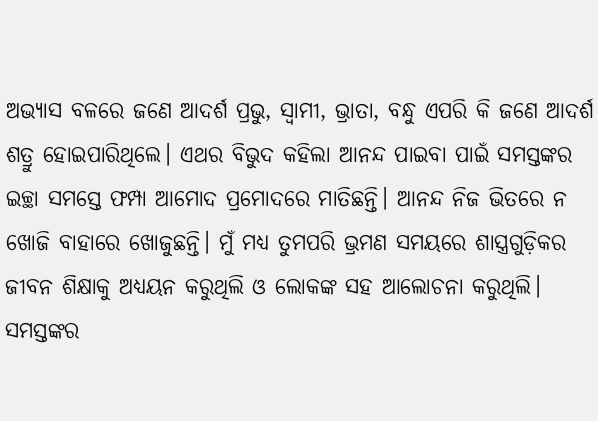ଅଭ୍ୟାସ ବଳରେ ଜଣେ ଆଦର୍ଶ ପ୍ରଭୁ, ସ୍ବାମୀ, ଭ୍ରାତା, ବନ୍ଧୁ ଏପରି କି ଜଣେ ଆଦର୍ଶ ଶତ୍ରୁ ହୋଇପାରିଥିଲେ। ଏଥର ବିଭୁଦ କହିଲା ଆନନ୍ଦ ପାଇବା ପାଇଁ ସମସ୍ତଙ୍କର ଇଚ୍ଛା ସମସ୍ତେ ଫମ୍ପା ଆମୋଦ ପ୍ରମୋଦରେ ମାତିଛନ୍ତି। ଆନନ୍ଦ ନିଜ ଭିତରେ ନ ଖୋଜି ବାହାରେ ଖୋଜୁଛନ୍ତି। ମୁଁ ମଧ୍ୟ ତୁମପରି ଭ୍ରମଣ ସମୟରେ ଶାସ୍ତ୍ରଗୁଡ଼ିକର ଜୀବନ ଶିକ୍ଷାକୁ ଅଧ୍ୟୟନ କରୁଥିଲି ଓ ଲୋକଙ୍କ ସହ ଆଲୋଚନା କରୁଥିଲି। ସମସ୍ତଙ୍କର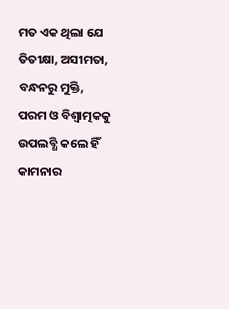ମତ ଏକ ଥିଲା ଯେ ତିତୀକ୍ଷା, ଅସୀମତା, ବନ୍ଧନରୁ ମୁକ୍ତି, ପରମ ଓ ବିଶ୍ୱାତ୍ମକକୁ ଉପଲବ୍ଧି କଲେ ହିଁ କାମନାର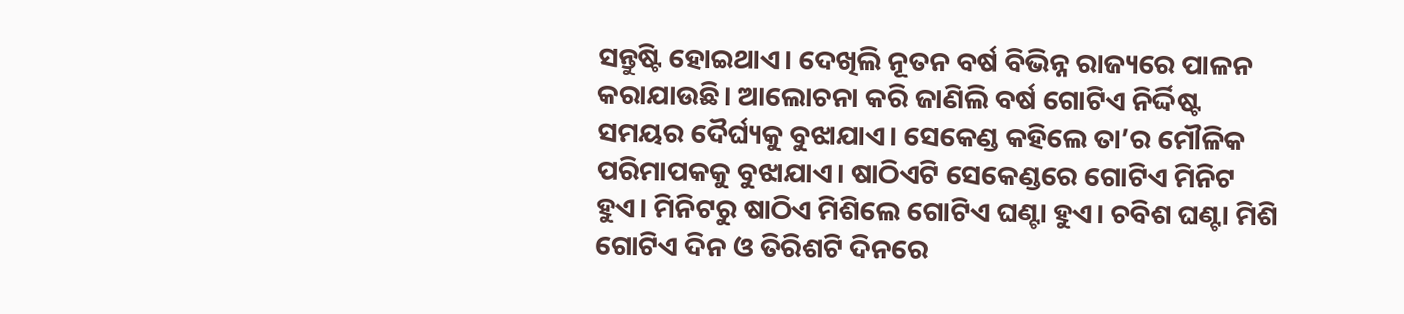ସନ୍ତୁଷ୍ଟି ହୋଇଥାଏ। ଦେଖିଲି ନୂତନ ବର୍ଷ ବିଭିନ୍ନ ରାଜ୍ୟରେ ପାଳନ କରାଯାଉଛି। ଆଲୋଚନା କରି ଜାଣିଲି ବର୍ଷ ଗୋଟିଏ ନିର୍ଦ୍ଦିଷ୍ଟ ସମୟର ଦୈର୍ଘ୍ୟକୁ ବୁଝାଯାଏ। ସେକେଣ୍ଡ କହିଲେ ତା’ର ମୌଳିକ ପରିମାପକକୁ ବୁଝାଯାଏ। ଷାଠିଏଟି ସେକେଣ୍ଡରେ ଗୋଟିଏ ମିନିଟ ହୁଏ। ମିନିଟରୁ ଷାଠିଏ ମିଶିଲେ ଗୋଟିଏ ଘଣ୍ଟା ହୁଏ। ଚବିଶ ଘଣ୍ଟା ମିଶି ଗୋଟିଏ ଦିନ ଓ ତିରିଶଟି ଦିନରେ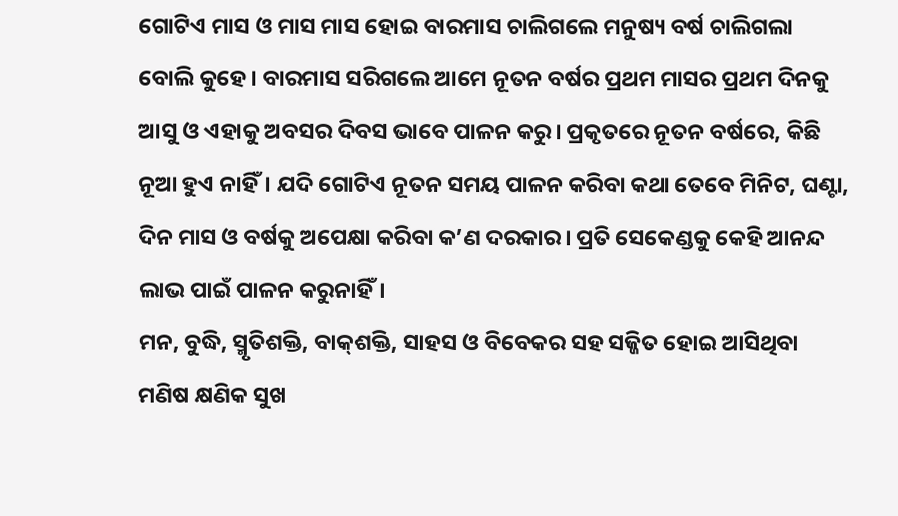ଗୋଟିଏ ମାସ ଓ ମାସ ମାସ ହୋଇ ବାରମାସ ଚାଲିଗଲେ ମନୁଷ୍ୟ ବର୍ଷ ଚାଲିଗଲା ବୋଲି କୁହେ। ବାରମାସ ସରିଗଲେ ଆମେ ନୂତନ ବର୍ଷର ପ୍ରଥମ ମାସର ପ୍ରଥମ ଦିନକୁ ଆସୁ ଓ ଏହାକୁ ଅବସର ଦିବସ ଭାବେ ପାଳନ କରୁ। ପ୍ରକୃତରେ ନୂତନ ବର୍ଷରେ, କିଛି ନୂଆ ହୁଏ ନାହିଁ। ଯଦି ଗୋଟିଏ ନୂତନ ସମୟ ପାଳନ କରିବା କଥା ତେବେ ମିନିଟ, ଘଣ୍ଟା, ଦିନ ମାସ ଓ ବର୍ଷକୁ ଅପେକ୍ଷା କରିବା କ’ଣ ଦରକାର। ପ୍ରତି ସେକେଣ୍ଡକୁ କେହି ଆନନ୍ଦ ଲାଭ ପାଇଁ ପାଳନ କରୁନାହିଁ।
ମନ, ବୁଦ୍ଧି, ସ୍ମୃତିଶକ୍ତି, ବାକ୍‌ଶକ୍ତି, ସାହସ ଓ ବିବେକର ସହ ସଜ୍ଜିତ ହୋଇ ଆସିଥିବା ମଣିଷ କ୍ଷଣିକ ସୁଖ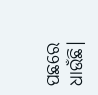ପଛରେ ଧାଉଁଛି।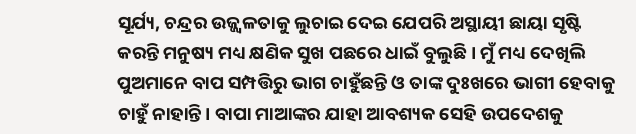ସୂର୍ଯ୍ୟ, ଚନ୍ଦ୍ରର ଉଜ୍ଜ୍ୱଳତାକୁ ଲୁଚାଇ ଦେଇ ଯେପରି ଅସ୍ଥାୟୀ ଛାୟା ସୃଷ୍ଟି କରନ୍ତି ମନୁଷ୍ୟ ମଧ୍ୟ କ୍ଷଣିକ ସୁଖ ପଛରେ ଧାଇଁ ବୁଲୁଛି। ମୁଁ ମଧ୍ୟ ଦେଖିଲି ପୁଅମାନେ ବାପ ସମ୍ପତ୍ତିରୁ ଭାଗ ଚାହୁଁଛନ୍ତି ଓ ତାଙ୍କ ଦୁଃଖରେ ଭାଗୀ ହେବାକୁ ଚାହୁଁ ନାହାନ୍ତି। ବାପା ମାଆଙ୍କର ଯାହା ଆବଶ୍ୟକ ସେହି ଉପଦେଶକୁ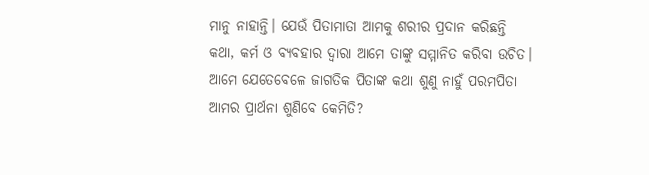ମାନୁ ନାହାନ୍ତି। ଯେଉଁ ପିତାମାତା ଆମକୁ ଶରୀର ପ୍ରଦାନ କରିଛନ୍ତି କଥା, କର୍ମ ଓ ବ୍ୟବହାର ଦ୍ୱାରା ଆମେ ତାଙ୍କୁ ସମ୍ମାନିତ କରିବା ଉଚିତ। ଆମେ ଯେତେବେଳେ ଜାଗତିକ ପିତାଙ୍କ କଥା ଶୁଣୁ ନାହୁଁ ପରମପିତା ଆମର ପ୍ରାର୍ଥନା ଶୁଣିବେ କେମିତି?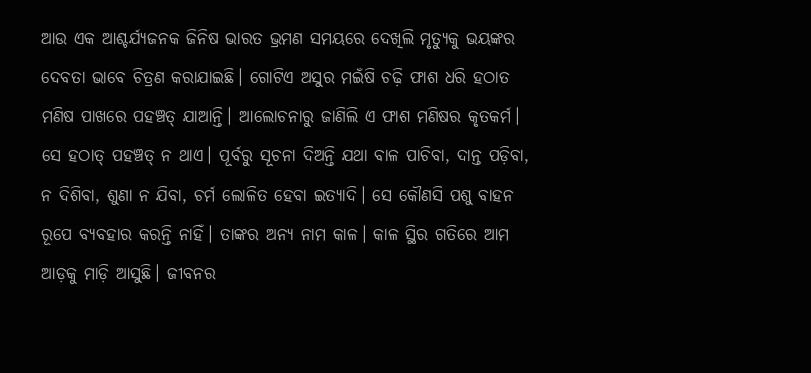ଆଉ ଏକ ଆଶ୍ଚର୍ଯ୍ୟଜନକ ଜିନିଷ ଭାରତ ଭ୍ରମଣ ସମୟରେ ଦେଖିଲି ମୃତ୍ୟୁକୁ ଭୟଙ୍କର ଦେବତା ଭାବେ ଚିତ୍ରଣ କରାଯାଇଛି। ଗୋଟିଏ ଅସୁର ମଇଁଷି ଚଢ଼ି ଫାଶ ଧରି ହଠାତ ମଣିଷ ପାଖରେ ପହଞ୍ଚତ୍ ଯାଆନ୍ତି। ଆଲୋଚନାରୁ ଜାଣିଲି ଏ ଫାଶ ମଣିଷର କୃତକର୍ମ। ସେ ହଠାତ୍‌ ପହଞ୍ଚତ୍ ନ ଥାଏ। ପୂର୍ବରୁ ସୂଚନା ଦିଅନ୍ତି ଯଥା ବାଳ ପାଚିବା, ଦାନ୍ତ ପଡ଼ିବା, ନ ଦିଶିବା, ଶୁଣା ନ ଯିବା, ଚର୍ମ ଲୋଳିତ ହେବା ଇତ୍ୟାଦି। ସେ କୌଣସି ପଶୁ ବାହନ ରୂପେ ବ୍ୟବହାର କରନ୍ତି ନାହିଁ। ତାଙ୍କର ଅନ୍ୟ ନାମ କାଳ। କାଳ ସ୍ଥିର ଗତିରେ ଆମ ଆଡ଼କୁ ମାଡ଼ି ଆସୁଛି। ଜୀବନର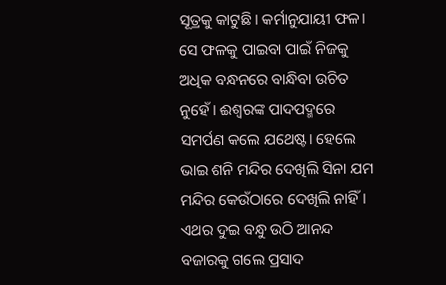ସୂତ୍ରକୁ କାଟୁଛି। କର୍ମାନୁଯାୟୀ ଫଳ। ସେ ଫଳକୁ ପାଇବା ପାଇଁ ନିଜକୁ ଅଧିକ ବନ୍ଧନରେ ବାନ୍ଧିବା ଉଚିତ ନୁହେଁ। ଈଶ୍ୱରଙ୍କ ପାଦପଦ୍ମରେ ସମର୍ପଣ କଲେ ଯଥେଷ୍ଟ। ହେଲେ ଭାଇ ଶନି ମନ୍ଦିର ଦେଖିଲି ସିନା ଯମ ମନ୍ଦିର କେଉଁଠାରେ ଦେଖିଲି ନାହିଁ। ଏଥର ଦୁଇ ବନ୍ଧୁ ଉଠି ଆନନ୍ଦ ବଜାରକୁ ଗଲେ ପ୍ରସାଦ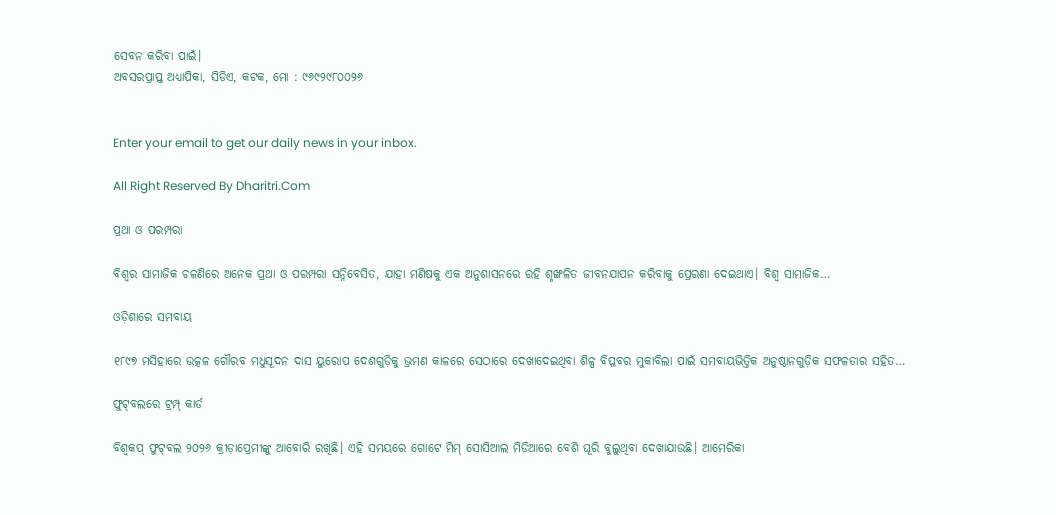ସେବନ କରିବା ପାଇଁ।
ଅବସରପ୍ରାପ୍ତ ଅଧ୍ୟାପିକା, ସିଡିଏ, କଟକ, ମୋ : ୯୬୯୨୯୮୦୦୨୬


Enter your email to get our daily news in your inbox.

All Right Reserved By Dharitri.Com

ପ୍ରଥା ଓ ପରମ୍ପରା

ବିଶ୍ୱର ସାମାଜିକ ଚଳଣିରେ ଅନେକ ପ୍ରଥା ଓ ପରମ୍ପରା ସନ୍ନିବେସିତ, ଯାହା ମଣିଷକୁ ଏକ ଅନୁଶାସନରେ ରହି ଶୃଙ୍ଖଳିତ ଜୀବନଯାପନ କରିବାକୁ ପ୍ରେରଣା ଦେଇଥାଏ। ବିଶ୍ୱ ସାମାଜିକ…

ଓଡ଼ିଶାରେ ସମବାୟ

୧୮୯୭ ମସିହାରେ ଉତ୍କଳ ଗୌରବ ମଧୁସୂଦନ ଦାସ ୟୁରୋପ ଦେଶଗୁଡ଼ିକୁ ଭ୍ରମଣ କାଳରେ ସେଠାରେ ଦେଖାଦେଇଥିବା ଶିଳ୍ପ ବିପ୍ଳବର ମୁକାବିଲା ପାଇଁ ସମବାୟଭିତ୍ତିକ ଅନୁଷ୍ଠାନଗୁଡ଼ିକ ସଫଳତାର ସହିତ…

ଫୁଟ୍‌ବଲରେ ଟ୍ରମ୍ପ୍‌ କାର୍ଡ

ବିଶ୍ୱକପ୍‌ ଫୁଟ୍‌ବଲ ୨୦୨୬ କ୍ରୀଡ଼ାପ୍ରେମୀଙ୍କୁ ଆବୋରି ରଖିଛି। ଏହି ସମୟରେ ଗୋଟେ ମିମ୍‌ ସୋସିଆଲ ମିଡିଆରେ ବେଶି ଘୂରି ବୁଲୁଥିବା ଦେଖାଯାଉଛି। ଆମେରିକା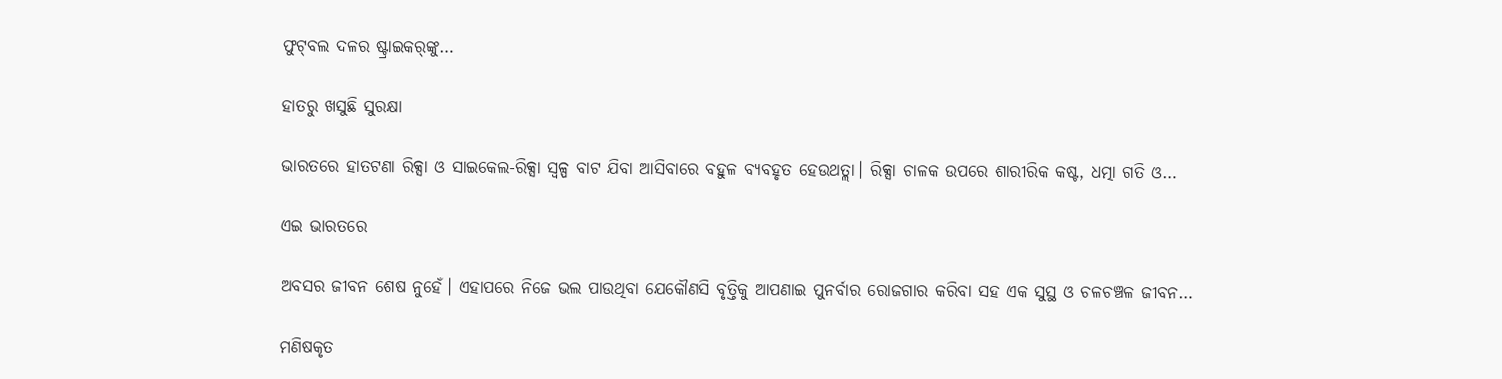ଫୁଟ୍‌ବଲ ଦଳର ଷ୍ଟ୍ରାଇକର୍‌ଙ୍କୁ…

ହାତରୁ ଖସୁଛି ସୁରକ୍ଷା

ଭାରତରେ ହାତଟଣା ରିକ୍ସା ଓ ସାଇକେଲ-ରିକ୍ସା ସ୍ବଳ୍ପ ବାଟ ଯିବା ଆସିବାରେ ବହୁଳ ବ୍ୟବହୃତ ହେଉଥତ୍ଲା। ରିକ୍ସା ଚାଳକ ଉପରେ ଶାରୀରିକ କଷ୍ଟ, ଧତ୍ମା ଗତି ଓ…

ଏଇ ଭାରତରେ

ଅବସର ଜୀବନ ଶେଷ ନୁହେଁ। ଏହାପରେ ନିଜେ ଭଲ ପାଉଥିବା ଯେକୌଣସି ବୃତ୍ତିକୁ ଆପଣାଇ ପୁନର୍ବାର ରୋଜଗାର କରିବା ସହ ଏକ ସୁସ୍ଥ ଓ ଚଳଚଞ୍ଚଳ ଜୀବନ…

ମଣିଷକୃତ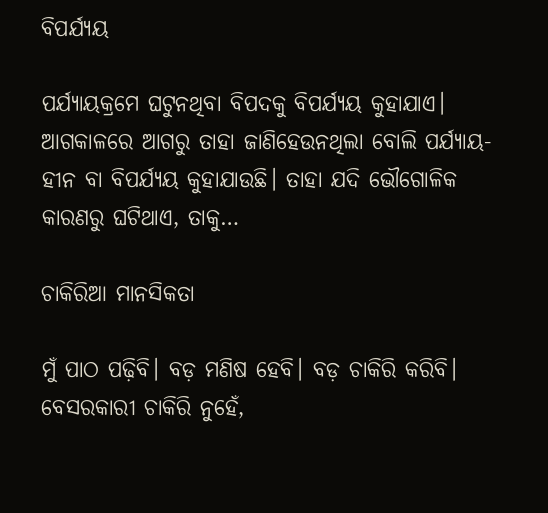ବିପର୍ଯ୍ୟୟ

ପର୍ଯ୍ୟାୟକ୍ରମେ ଘଟୁନଥିବା ବିପଦକୁ ବିପର୍ଯ୍ୟୟ କୁହାଯାଏ। ଆଗକାଳରେ ଆଗରୁ ତାହା ଜାଣିହେଉନଥିଲା ବୋଲି ପର୍ଯ୍ୟାୟ-ହୀନ ବା ବିପର୍ଯ୍ୟୟ କୁହାଯାଉଛି। ତାହା ଯଦି ଭୌଗୋଳିକ କାରଣରୁ ଘଟିଥାଏ, ତାକୁ…

ଚାକିରିଆ ମାନସିକତା

ମୁଁ ପାଠ ପଢ଼ିବି। ବଡ଼ ମଣିଷ ହେବି। ବଡ଼ ଚାକିରି କରିବି। ବେସରକାରୀ ଚାକିରି ନୁହେଁ,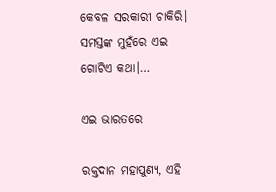କେବଳ ସରକାରୀ ଚାକିରି। ସମସ୍ତଙ୍କ ମୁହଁରେ ଏଇ ଗୋଟିଏ କଥା।…

ଏଇ ଭାରତରେ

ରକ୍ତଦାନ ମହାପୁଣ୍ୟ, ଏହି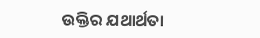ଉକ୍ତିର ଯଥାର୍ଥତା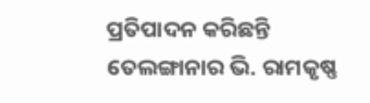ପ୍ରତିପାଦନ କରିଛନ୍ତି ତେଲଙ୍ଗାନାର ଭି. ରାମକୃଷ୍ଣ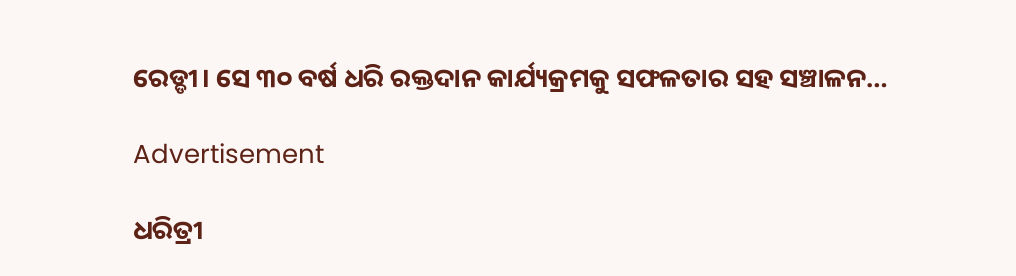ରେଡ୍ଡୀ। ସେ ୩୦ ବର୍ଷ ଧରି ରକ୍ତଦାନ କାର୍ଯ୍ୟକ୍ରମକୁ ସଫଳତାର ସହ ସଞ୍ଚାଳନ…

Advertisement

ଧରିତ୍ରୀ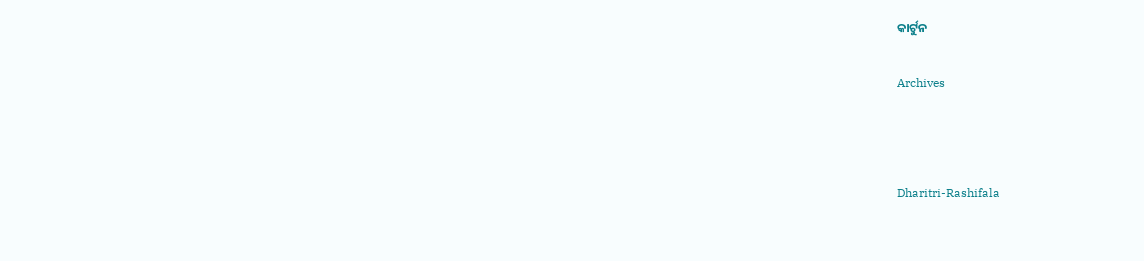କାର୍ଟୁନ

Archives



Dharitri-Rashifala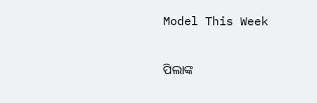Model This Week

ପିଲାଙ୍କ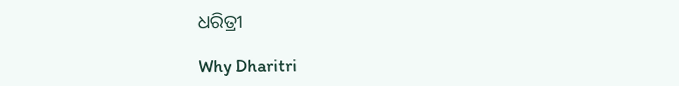ଧରିତ୍ରୀ

Why Dharitri